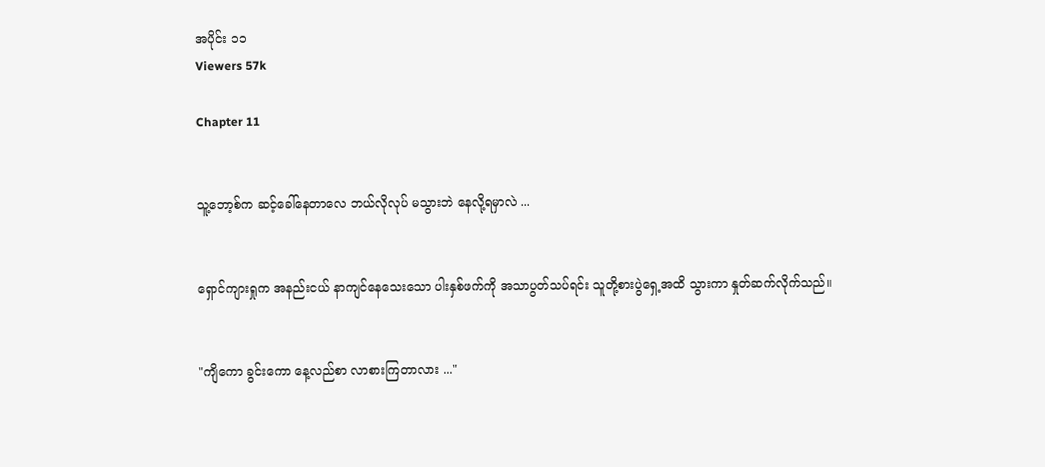အပိုင်း ၁၁
Viewers 57k

Chapter 11


သူ့ဘော့စ်က ဆင့်ခေါ်နေတာလေ ဘယ်လိုလုပ် မသွားဘဲ နေလို့ရမှာလဲ ...


ရှောင်ကျားရှုက အနည်းငယ် နာကျင်နေသေးသော ပါးနှစ်ဖက်ကို အသာပွတ်သပ်ရင်း သူတို့စားပွဲရှေ့အထိ သွားကာ နှုတ်ဆက်လိုက်သည်။


"ကျိကော ခွင်းကော နေ့လည်စာ လာစားကြတာလား ..."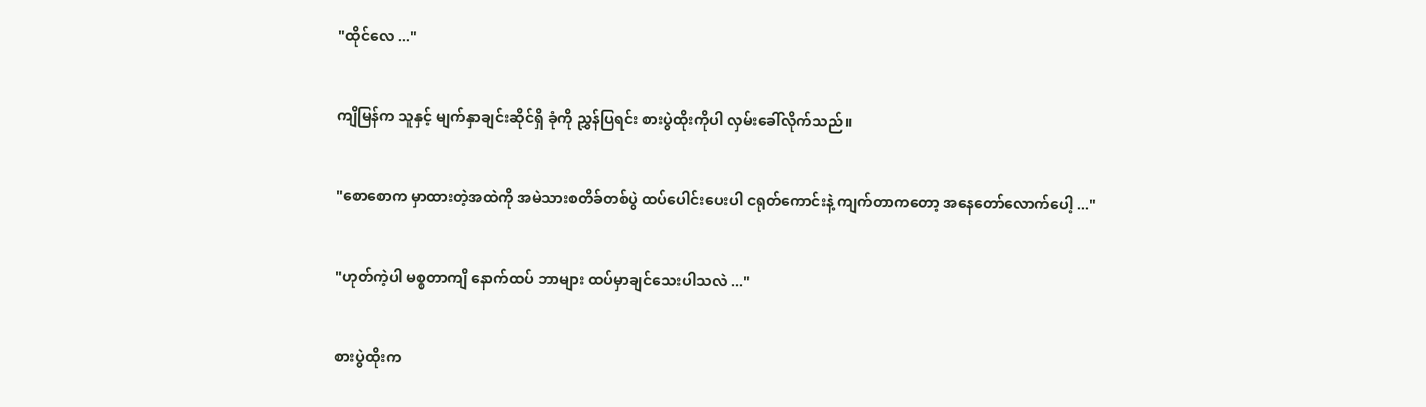"ထိုင်လေ ..."


ကျိမြန်က သူနှင့် မျက်နှာချင်းဆိုင်ရှိ ခုံကို ညွှန်ပြရင်း စားပွဲထိုးကိုပါ လှမ်းခေါ်လိုက်သည်။


"စောစောက မှာထားတဲ့အထဲကို အမဲသားစတိခ်တစ်ပွဲ ထပ်ပေါင်းပေးပါ ငရုတ်ကောင်းနဲ့ ကျက်တာကတော့ အနေတော်လောက်ပေါ့ ..."


"ဟုတ်ကဲ့ပါ မစ္စတာကျိ နောက်ထပ် ဘာများ ထပ်မှာချင်သေးပါသလဲ ..."


စားပွဲထိုးက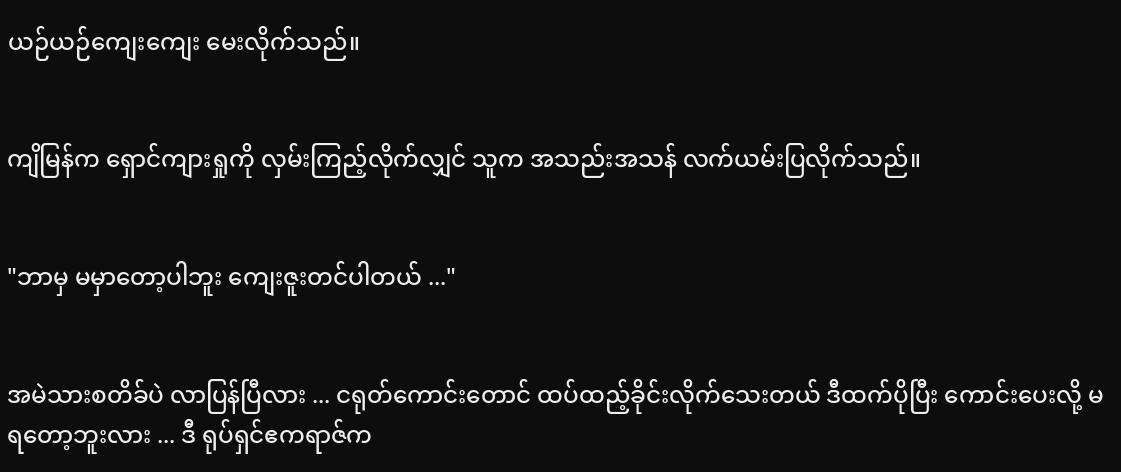ယဉ်ယဉ်ကျေးကျေး မေးလိုက်သည်။


ကျိမြန်က ရှောင်ကျားရှုကို လှမ်းကြည့်လိုက်လျှင် သူက အသည်းအသန် လက်ယမ်းပြလိုက်သည်။


"ဘာမှ မမှာတော့ပါဘူး ကျေးဇူးတင်ပါတယ် ..."


အမဲသားစတိခ်ပဲ လာပြန်ပြီလား ... ငရုတ်ကောင်းတောင် ထပ်ထည့်ခိုင်းလိုက်သေးတယ် ဒီထက်ပိုပြီး ကောင်းပေးလို့ မရတော့ဘူးလား ... ဒီ ရုပ်ရှင်ဧကရာဇ်က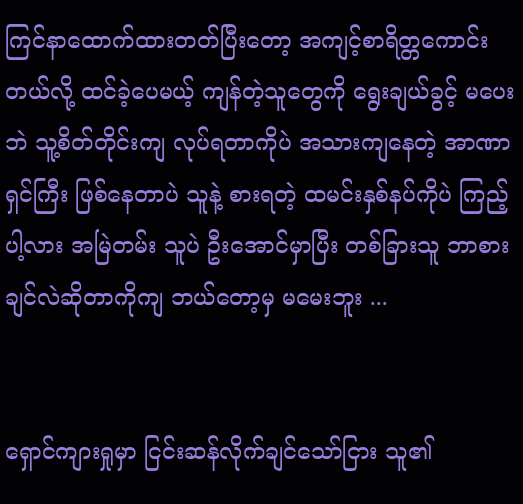ကြင်နာထောက်ထားတတ်ပြီးတော့ အကျင့်စာရိတ္တကောင်းတယ်လို့ ထင်ခဲ့ပေမယ့် ကျန်တဲ့သူတွေကို ရွေးချယ်ခွင့် မပေးဘဲ သူ့စိတ်တိုင်းကျ လုပ်ရတာကိုပဲ အသားကျနေတဲ့ အာဏာရှင်ကြီး ဖြစ်နေတာပဲ သူနဲ့ စားရတဲ့ ထမင်းနှစ်နပ်ကိုပဲ ကြည့်ပါ့လား အမြဲတမ်း သူပဲ ဦးအောင်မှာပြီး တစ်ခြားသူ ဘာစားချင်လဲဆိုတာကိုကျ ဘယ်တော့မှ မမေးဘူး ...


ရှောင်ကျားရှုမှာ ငြင်းဆန်လိုက်ချင်သော်ငြား သူ၏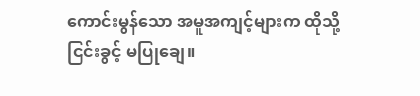ကောင်းမွန်သော အမူအကျင့်များက ထိုသို့ ငြင်းခွင့် မပြုချေ။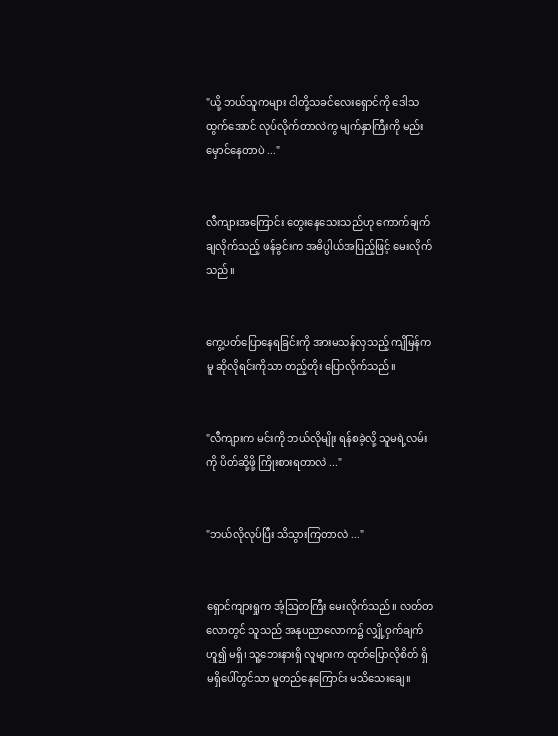"ယို့ ဘယ်သူကများ ငါတို့သခင်လေးရှောင်ကို ဒေါသထွက်အောင် လုပ်လိုက်တာလဲကွ မျက်နှာကြီးကို မည်းမှောင်နေတာပဲ ..."


လီကျားအကြောင်း တွေးနေသေးသည်ဟု ကောက်ချက်ချလိုက်သည့် ဖန်ခွင်းက အဓိပ္ပါယ်အပြည့်ဖြင့် မေးလိုက်သည်။


ကွေ့ပတ်ပြောနေရခြင်းကို အားမသန်လှသည့် ကျိမြန်ကမူ ဆိုလိုရင်းကိုသာ တည့်တိုး ပြောလိုက်သည်။


"လီကျားက မင်းကို ဘယ်လိုမျိုး ရန်စခဲ့လို့ သူမရဲ့လမ်းကို ပိတ်ဆို့ဖို့ ကြိုးစားရတာလဲ ..."


"ဘယ်လိုလုပ်ပြီး သိသွားကြတာလဲ ..."


ရှောင်ကျားရှုက အံ့ဩတကြီး မေးလိုက်သည်။ လတ်တလောတွင် သူသည် အနုပညာလောက၌ လျှို့ဝှက်ချက်ဟူ၍ မရှိ၊ သူ့ဘေးနားရှိ လူများက ထုတ်ပြောလိုစိတ် ရှိမရှိပေါ်တွင်သာ မူတည်နေကြောင်း မသိသေးချေ။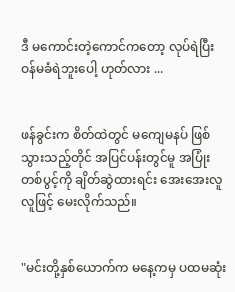ဒီ မကောင်းတဲ့ကောင်ကတော့ လုပ်ရဲပြီး ဝန်မခံရဲ‌ဘူးပေါ့ ဟုတ်လား ...


ဖန်ခွင်းက စိတ်ထဲတွင် မကျေမနပ် ဖြစ်သွားသည့်တိုင် အပြင်ပန်းတွင်မူ အပြုံးတစ်ပွင့်ကို ချိတ်‌ဆွဲထားရင်း အေးအေးလူလူဖြင့် မေးလိုက်သည်။


"မင်းတို့နှစ်ယောက်က မနေ့ကမှ ပထမဆုံး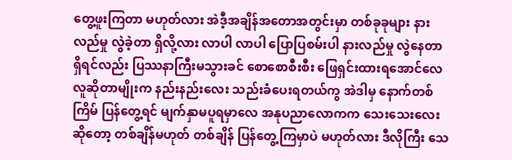တွေ့ဖူးကြတာ မဟုတ်လား အဲဒီ့အချိန်အတောအတွင်းမှာ တစ်ခုခုများ နားလည်မှု လွဲခဲ့တာ ရှိလို့လား လာပါ လာပါ ပြောပြစမ်းပါ နားလည်မှု လွဲနေတာ ရှိရင်လည်း ပြဿနာကြီးမသွားခင် စောစောစီးစီး ဖြေရှင်းထားရအောင်လေ လူဆိုတာမျိုးက နည်းနည်းလေး သည်းခံပေးရတယ်ကွ အဲဒါမှ နောက်တစ်ကြိမ် ပြန်တွေ့ရင် မျက်နှာမပူရမှာလေ အနုပညာလောကက သေးသေးလေးဆိုတော့ တစ်ချိန်မဟုတ် တစ်ချိန် ပြန်တွေ့ကြမှာပဲ မဟုတ်လား ဒီလိုကြီး သေ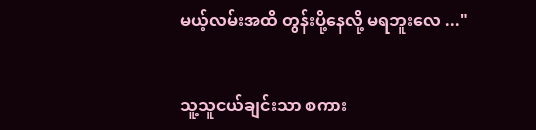မယ့်လမ်းအထိ တွန်းပို့နေလို့ မရဘူးလေ ..."


သူ့သူငယ်ချင်းသာ စကား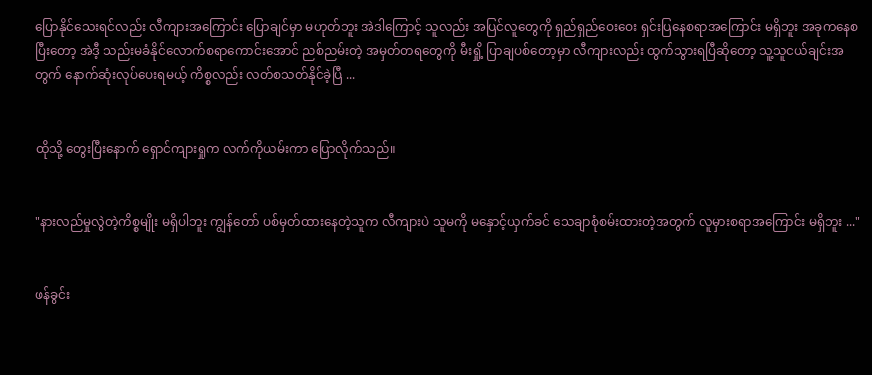ပြောနိုင်သေးရင်လည်း လီကျားအကြောင်း ပြောချင်မှာ မဟုတ်ဘူး အဲဒါကြောင့် သူလည်း အပြင်လူတွေကို ရှည်ရှည်ဝေးဝေး ရှင်းပြနေစရာအကြောင်း မရှိဘူး အခုကနေစပြီးတော့ အဲဒီ့ သည်းမခံနိုင်လောက်စရာကောင်းအောင် ညစ်ညမ်းတဲ့ အမှတ်တရတွေကို မီးရှို့ ပြာချပစ်တော့မှာ လီကျားလည်း ထွက်သွားရပြီဆိုတော့ သူ့သူငယ်ချင်းအတွက် နောက်ဆုံးလုပ်ပေးရမယ့် ကိစ္စလည်း လတ်စသတ်နိုင်ခဲ့ပြီ ...


ထိုသို့ တွေးပြီးနောက် ရှောင်ကျားရှုက လက်ကိုယမ်းကာ ပြောလိုက်သည်။


"နားလည်မှုလွဲတဲ့ကိစ္စမျိုး မရှိပါဘူး ကျွန်တော် ပစ်မှတ်ထားနေတဲ့သူက လီကျားပဲ သူမကို မနှောင့်ယှက်ခင် သေချာစုံစမ်းထားတဲ့အတွက် လူမှားစရာအကြောင်း မရှိဘူး ..."


ဖန်ခွင်း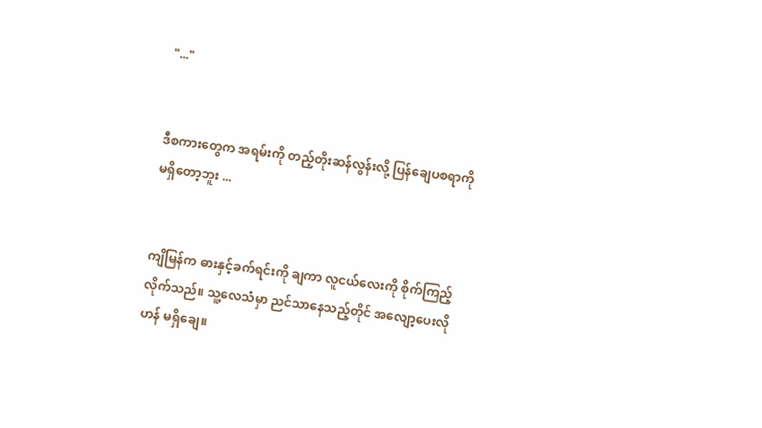"..."


ဒီစကားတွေက အရမ်းကို တည့်တိုးဆန်လွန်းလို့ ပြန်ချေပစရာကို မရှိတော့ဘူး ...


ကျိမြန်က ဓားနှင့်ခက်ရင်းကို ချကာ လူငယ်လေးကို စိုက်ကြည့်လိုက်သည်။ သူ့လေသံမှာ ညင်သာနေသည့်တိုင် အလျော့ပေးလိုဟန် မရှိချေ။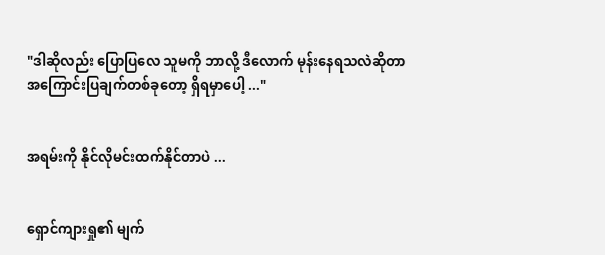"ဒါဆိုလည်း ပြောပြလေ သူမကို ဘာလို့ ဒီလောက် မုန်းနေရသလဲဆိုတာ အကြောင်းပြချက်တစ်ခုတော့ ရှိရမှာပေါ့ ..."


အရမ်းကို နိုင်လိုမင်းထက်နိုင်တာပဲ ...


ရှောင်ကျားရှု၏ မျက်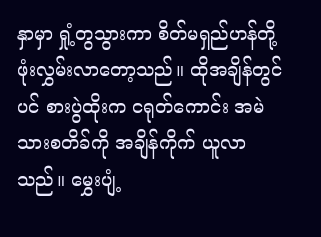နှာမှာ ရှုံ့တွသွားကာ စိတ်မရှည်ဟန်တို့ ဖုံးလွှမ်းလာတော့သည်။ ထိုအချိန်တွင်ပင် စားပွဲထိုးက ငရုတ်ကောင်း အမဲသားစတိခ်ကို အချိန်ကိုက် ယူလာသည်။ မွှေးပျံ့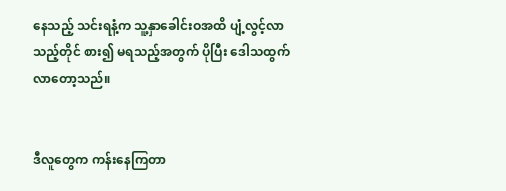နေသည့် သင်းရနံ့က သူ့နှာခေါင်းဝအထိ ပျံ့လွင့်လာသည့်တိုင် စား‌၍ မရသည့်အတွက် ပိုပြီး ဒေါသထွက်လာတော့သည်။


ဒီလူတွေက ကန်းနေကြတာ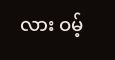လား ဝမ့်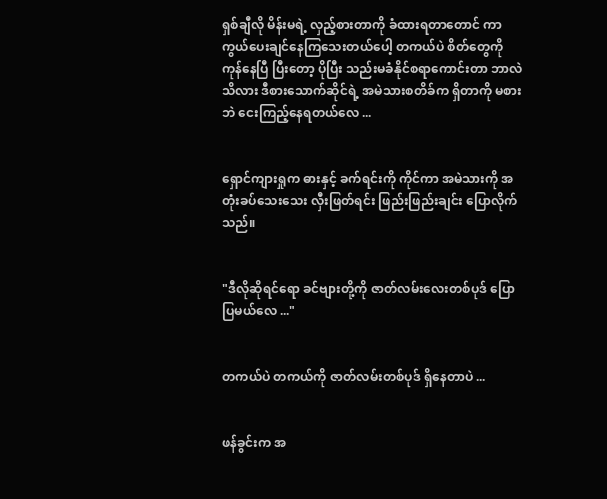ရှစ်ချီလို မိန်းမရဲ့ လှည့်စားတာကို ခံထားရတာတောင် ကာကွယ်ပေးချင်နေကြသေးတယ်ပေါ့ တကယ်ပဲ စိတ်တွေကို ကုန်နေပြီ ပြီးတော့ ပိုပြီး သည်းမခံနိုင်စရာကောင်းတာ ဘာလဲသိလား ဒီစားသောက်ဆိုင်ရဲ့ အမဲသားစတိခ်က ရှိတာကို မစားဘဲ ငေးကြည့်နေရတယ်လေ ...


ရှောင်ကျားရှုက ဓားနှင့် ခက်ရင်းကို ကိုင်ကာ အမဲသားကို အတုံးခပ်သေးသေး လှီးဖြတ်ရင်း ဖြည်းဖြည်းချင်း ပြောလိုက်သည်။


"ဒီလိုဆိုရင်ရော ခင်ဗျားတို့ကို ဇာတ်လမ်းလေးတစ်ပုဒ် ပြောပြမယ်လေ ..."


တကယ်ပဲ တကယ်ကို ဇာတ်လမ်းတစ်ပုဒ် ရှိနေတာပဲ ...


ဖန်ခွင်းက အ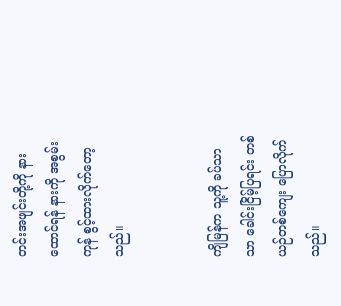တင်းအဖျင်းတို့ကို နားထောင်ရန် နားကို အစွမ်းကုန် စွင့်ထားလိုက်တော့သည်။


ကျိမြန်က သူ့ကို ခပ်သာသာ ခေါင်းငြိမ့်ပြရင်း တစ်ယဉ်တစ်ကျေး ‌ပြောလိုက်သည်။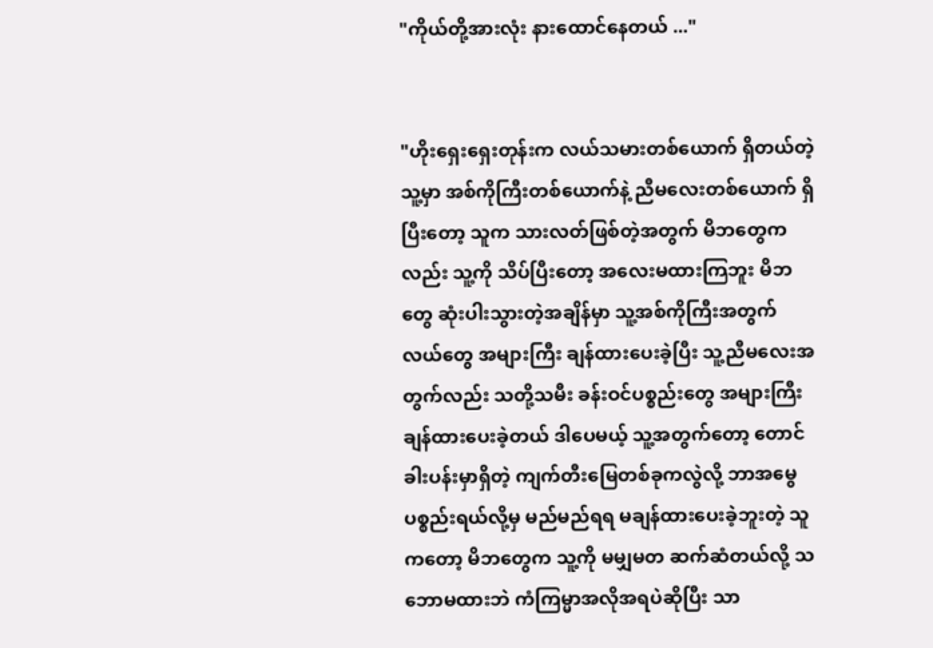"ကိုယ်တို့အားလုံး နားထောင်နေတယ် ..."


"ဟိုးရှေးရှေးတုန်းက လယ်သမားတစ်ယောက် ရှိတယ်တဲ့ သူ့မှာ အစ်ကိုကြီးတစ်ယောက်နဲ့ ညီမလေးတစ်ယောက် ရှိပြီးတော့ သူက သားလတ်ဖြစ်တဲ့အတွက် မိဘတွေကလည်း သူ့ကို သိပ်ပြီးတော့ အလေးမထားကြဘူး မိဘတွေ ဆုံးပါးသွားတဲ့အချိန်မှာ သူ့အစ်ကိုကြီးအတွက် လယ်တွေ အများကြီး ချန်ထားပေးခဲ့ပြီး သူ့ညီမလေးအတွက်လည်း သတို့သမီး ခန်းဝင်ပစ္စည်းတွေ အများကြီး ချန်ထားပေးခဲ့တယ် ဒါပေမယ့် သူ့အတွက်တော့ တောင်ခါးပန်းမှာရှိတဲ့ ကျက်တီးမြေတစ်ခုကလွဲလို့ ဘာအမွေပစ္စည်းရယ်လို့မှ မည်မည်ရရ မချန်ထားပေးခဲ့ဘူးတဲ့ သူကတော့ မိဘတွေက သူ့ကို မမျှမတ ဆက်ဆံတယ်လို့ သဘောမထားဘဲ ကံကြမ္မာအလိုအရပဲဆိုပြီး သာ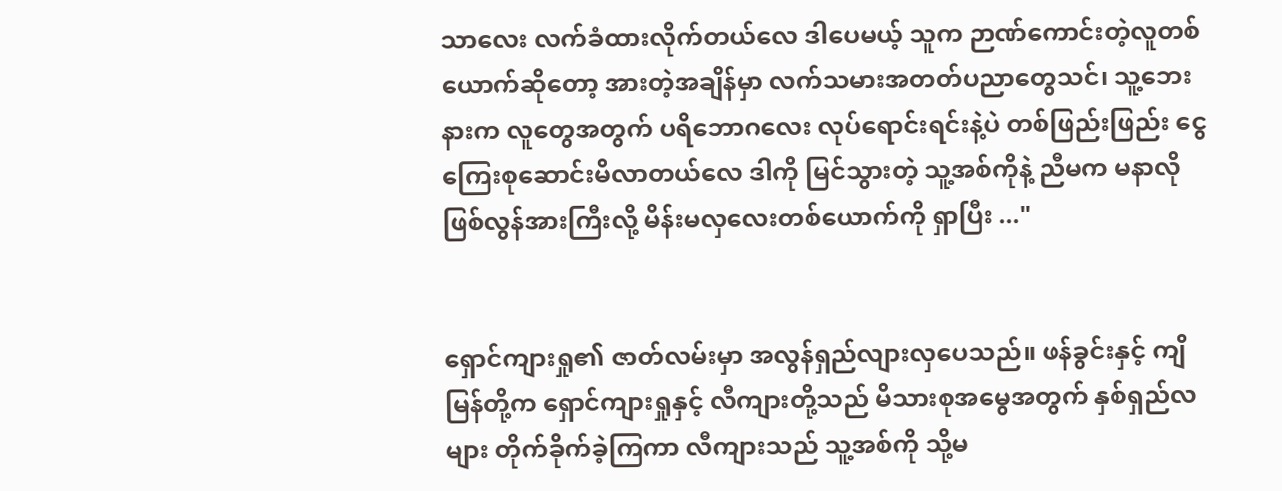သာလေး လက်ခံထားလိုက်တယ်လေ ဒါပေမယ့် သူက ဉာဏ်ကောင်းတဲ့လူတစ်ယောက်ဆိုတော့ အားတဲ့အချိန်မှာ လက်သမားအတတ်ပညာတွေသင်၊ သူ့ဘေးနားက လူတွေအတွက် ပရိဘောဂလေး လုပ်ရောင်းရင်းနဲ့ပဲ တစ်ဖြည်းဖြည်း ငွေကြေးစုဆောင်းမိလာတယ်လေ ဒါကို မြင်သွားတဲ့ သူ့အစ်ကိုနဲ့ ညီမက မနာလို ဖြစ်လွန်အားကြီးလို့ မိန်းမ‌လှလေးတစ်ယောက်ကို ရှာပြီး ..."


ရှောင်ကျားရှု၏ ဇာတ်လမ်းမှာ အလွန်ရှည်လျားလှပေသည်။ ဖန်ခွင်းနှင့် ကျိမြန်တို့က ရှောင်ကျားရှုနှင့် လီကျားတို့သည် မိသားစုအမွေအတွက် နှစ်ရှည်လများ တိုက်ခိုက်ခဲ့ကြကာ လီကျားသည် သူ့အစ်ကို သို့မ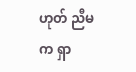ဟုတ် ညီမက ရှာ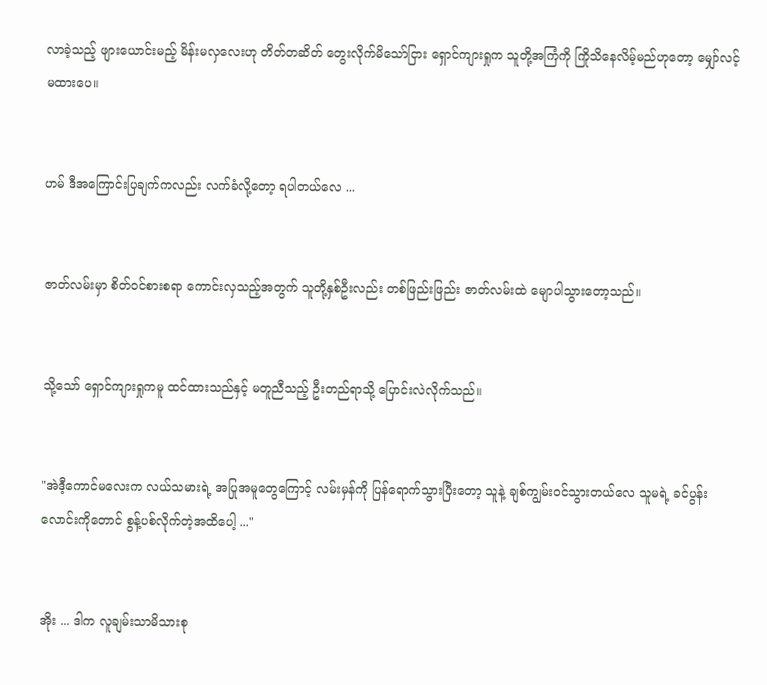လာခဲ့သည့် ဖျားယောင်းမည့် မိန်းမလှလေးဟု တိတ်တဆိတ် တွေးလိုက်မိသော်ငြား ရှောင်ကျားရှုက သူတို့အကြံကို ကြိုသိနေလိမ့်မည်ဟုတော့ မျှော်လင့်မထားပေ။


ဟမ် ဒီအကြောင်းပြချက်ကလည်း လက်ခံလို့တော့ ရပါတယ်လေ ...


ဇာတ်လမ်းမှာ စိတ်ဝင်စားစရာ ကောင်းလှသည့်အတွက် သူတို့နှစ်ဦးလည်း တစ်ဖြည်းဖြည်း ဇာတ်လမ်းထဲ မျောပါသွားတော့သည်။


သို့သော် ရှောင်ကျားရှုကမူ ထင်ထားသည်နှင့် မတူညီသည့် ဦးတည်ရာသို့ ပြောင်းလဲလိုက်သည်။


"အဲဒီ့ကောင်မလေးက လယ်သမားရဲ့ အပြုအမူတွေကြောင့် လမ်းမှန်ကို ပြန်ရောက်သွားပြီးတော့ သူနဲ့ ချစ်ကျွမ်းဝင်သွားတယ်လေ သူမရဲ့ ခင်ပွန်းလောင်းကိုတောင် စွန့်ပစ်လိုက်တဲ့အထိပေါ့ ..."


အိုး ... ဒါက လူချမ်းသာမိသားစု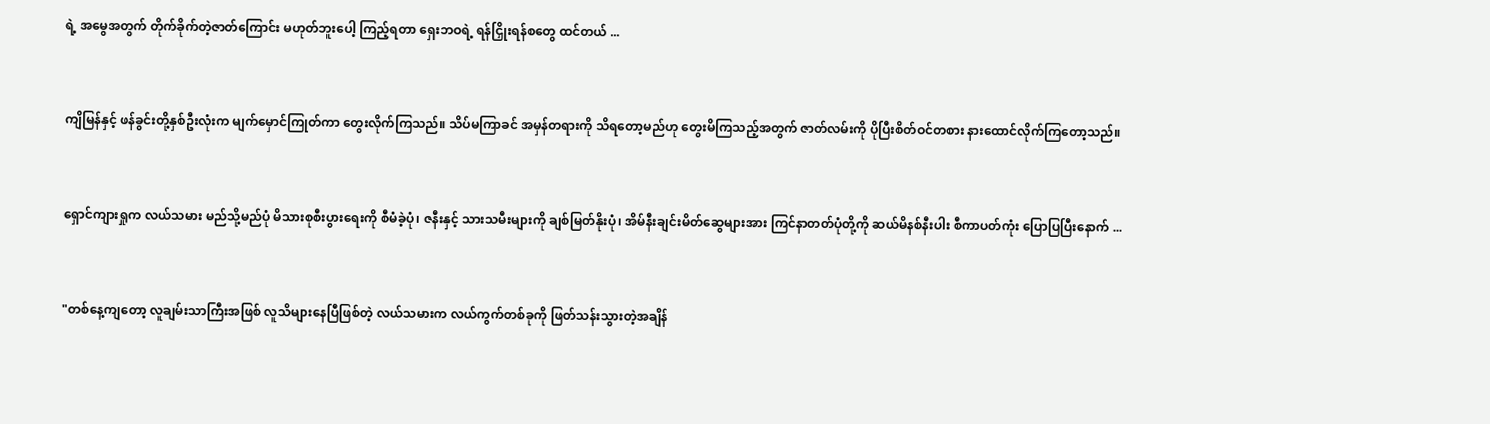ရဲ့ အမွေအတွက် တိုက်ခိုက်တဲ့ဇာတ်ကြောင်း မဟုတ်ဘူးပေါ့ ကြည့်ရတာ ရှေးဘဝရဲ့ ရန်ငြှိုးရန်စတွေ ထင်တယ် ...


ကျိမြန်နှင့် ဖန်ခွင်းတို့နှစ်ဦးလုံးက မျက်မှောင်ကြုတ်ကာ တွေးလိုက်ကြသည်။ သိပ်မကြာခင် အမှန်တရားကို သိရတော့မည်ဟု တွေးမိကြသည့်အတွက် ဇာတ်လမ်းကို ပိုပြီးစိတ်ဝင်တစား နားထောင်လိုက်ကြတော့သည်။


ရှောင်ကျားရှုက လယ်သမား မည်သို့မည်ပုံ မိသားစုစီးပွားရေးကို စီမံခဲ့ပုံ၊ ဇနီးနှင့် သားသမီးများကို ချစ်မြတ်နိုးပုံ၊ အိမ်နီးချင်းမိတ်ဆွေများအား ကြင်နာတတ်ပုံတို့ကို ဆယ်မိနစ်နီးပါး စီကာပတ်ကုံး ပြောပြပြီးနောက် ...


"တစ်နေ့ကျတော့ လူချမ်းသာကြီးအဖြစ် လူသိများနေပြီဖြစ်တဲ့ လယ်သမားက လယ်ကွက်တစ်ခုကို ဖြတ်သန်းသွားတဲ့အချိန်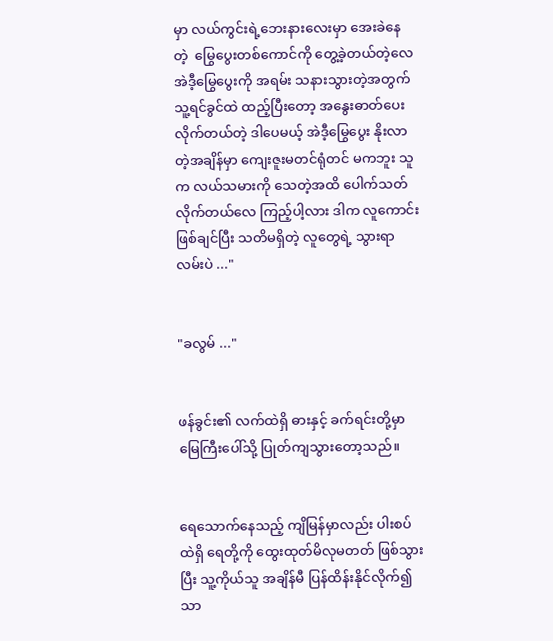မှာ လယ်ကွင်းရဲ့ဘေးနားလေးမှာ အေးခဲနေတဲ့ ‌ မြွေပွေးတစ်ကောင်ကို တွေ့ခဲ့တယ်တဲ့လေ အဲဒီ့မြွေပွေးကို အရမ်း သနားသွားတဲ့အတွက် သူ့ရင်ခွင်ထဲ ထည့်ပြီးတော့ အနွေးဓာတ်ပေးလိုက်တယ်တဲ့ ဒါပေမယ့် အဲဒီ့မြွေပွေး နိုးလာတဲ့အချိန်မှာ ကျေးဇူးမတင်ရုံတင် မကဘူး သူက လယ်သမားကို သေတဲ့အထိ ပေါက်သတ်လိုက်တယ်လေ ကြည့်ပါ့လား ဒါက လူကောင်းဖြစ်ချင်ပြီး သတိမရှိတဲ့ လူတွေရဲ့ သွားရာလမ်းပဲ ..."


"ခလွမ် ..."


ဖန်ခွင်း၏ လက်ထဲရှိ ဓားနှင့် ခက်ရင်းတို့မှာ မြေကြီးပေါ်သို့ ပြုတ်ကျသွားတော့သည်။


ရေသောက်နေသည့် ကျိမြန်မှာလည်း ပါးစပ်ထဲရှိ ရေတို့ကို ထွေးထုတ်မိလုမတတ် ဖြစ်သွားပြီး သူ့ကိုယ်သူ အချိန်မီ ပြန်ထိန်းနိုင်လိုက်၍သာ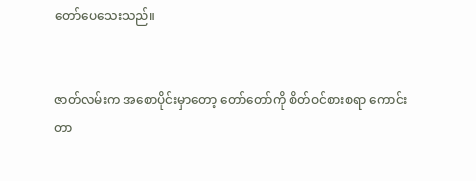တော်ပေသေးသည်။


ဇာတ်လမ်းက အစောပိုင်းမှာတော့ တော်တော်ကို စိတ်ဝင်စားစရာ ကောင်းတာ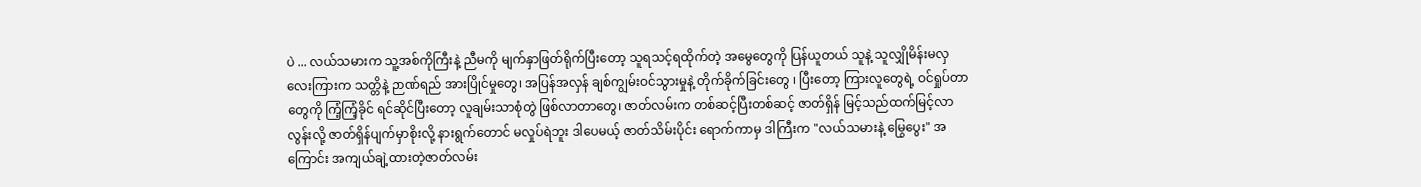ပဲ ... လယ်သမားက သူ့အစ်ကိုကြီးနဲ့ ညီမကို မျက်နှာဖြတ်ရိုက်ပြီးတော့ သူရသင့်ရထိုက်တဲ့ အမွေတွေကို ပြန်ယူတယ် သူနဲ့ သူလျှိုမိန်းမလှလေးကြားက သတ္တိနဲ့ ဉာဏ်ရည် အားပြိုင်မှုတွေ၊ အပြန်အလှန် ချစ်ကျွမ်းဝင်သွားမှုနဲ့ တိုက်ခိုက်ခြင်းတွေ ၊ ပြီးတော့ ကြားလူတွေရဲ့ ဝင်ရှုပ်တာတွေကို ကြံ့ကြံ့ခိုင် ရင်ဆိုင်ပြီးတော့ လူချမ်းသာစုံတွဲ ဖြစ်လာတာတွေ၊ ဇာတ်လမ်းက တစ်ဆင့်ပြီးတစ်ဆင့် ဇာတ်ရှိန် မြင့်သည်ထက်မြင့်လာလွန်းလို့ ဇာတ်ရှိန်ပျက်မှာစိုးလို့ နားရွက်တောင် မလှုပ်ရဲဘူး ဒါပေမယ့် ဇာတ်သိမ်း‌ပိုင်း ရောက်ကာမှ ဒါကြီးက "လယ်သမားနဲ့ မြွေပွေး" အကြောင်း အကျယ်ချဲ့ထားတဲ့ဇာတ်လမ်း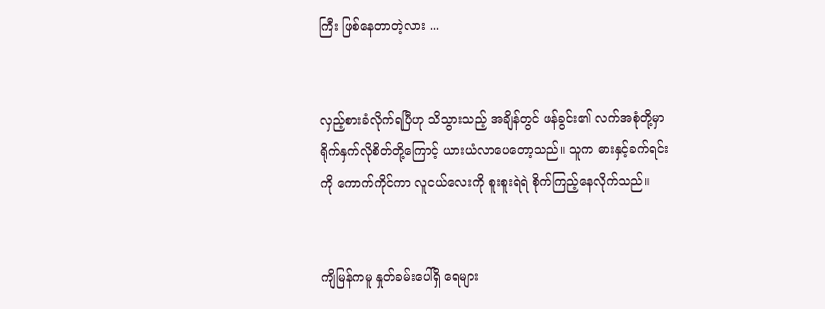ကြီး ဖြစ်နေတာတဲ့လား ...


လှည့်စားခံလိုက်ရပြီဟု သိသွားသည့် အချိန်တွင် ဖန်ခွင်း၏ လက်အစုံတို့မှာ ရိုက်နှက်လိုစိတ်တို့ကြောင့် ယားယံလာပေတော့သည်။ သူက ဓားနှင့်ခက်ရင်းကို ကောက်ကိုင်ကာ လူငယ်လေးကို စူးစူးရဲရဲ စိုက်ကြည့်နေလိုက်သည်။


ကျိမြန်ကမူ နှုတ်ခမ်းပေါ်ရှိ ရေများ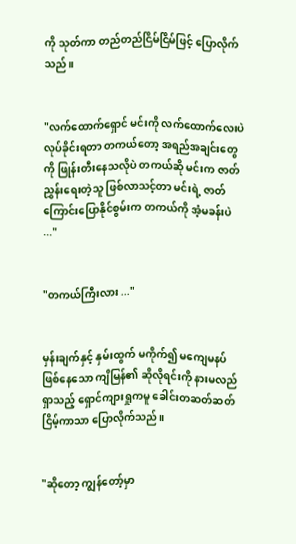ကို သုတ်ကာ တည်တည်ငြိမ်ငြိမ်ဖြင့် ပြောလိုက်သည်။


"လက်ထောက်ရှောင် မင်းကို လက်ထောက်လေးပဲ လုပ်ခိုင်းရတာ တကယ်တော့ အရည်အချင်းတွေကို ဖြုန်းတီးနေသလိုပဲ တကယ်ဆို မင်းက ဇာတ်ညွှန်းရေးတဲ့သူ ဖြစ်လာသင့်တာ မင်းရဲ့ ဇာတ်ကြောင်းပြောနိုင်စွမ်းက တကယ်ကို အံ့မခန်းပဲ ..."


"တကယ်ကြီးလား ..."


မှန်းချက်နှင့် နှမ်းထွက် မကိုက်၍ မကျေမနပ်ဖြစ်နေသော ကျိမြန်၏ ဆိုလိုရင်းကို နားမလည်ရှာသည့် ရှောင်ကျားရှုကမူ ခေါင်းတဆတ်ဆတ်ငြိမ့်ကာသာ ပြောလိုက်သည်။


"ဆိုတော့ ကျွန်တော့်မှာ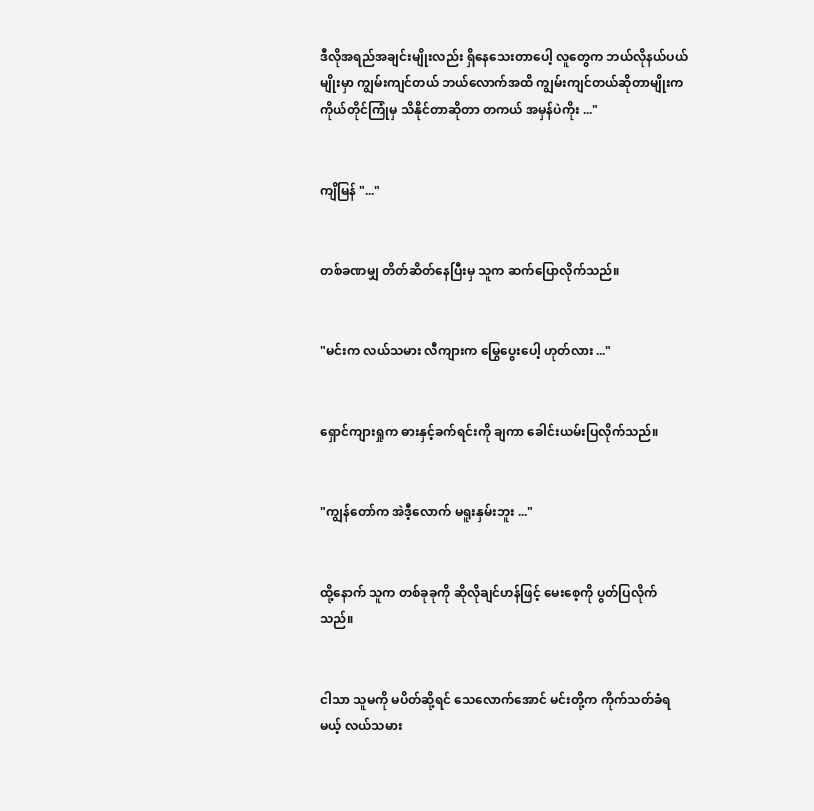ဒီလိုအရည်အချင်းမျိုးလည်း ရှိနေသေးတာပေါ့ လူတွေက ဘယ်လိုနယ်ပယ်မျိုးမှာ ကျွမ်းကျင်တယ် ဘယ်လောက်အထိ ကျွမ်းကျင်တယ်ဆိုတာမျိုးက ကိုယ်တိုင်ကြုံမှ သိနိုင်တာဆိုတာ တကယ် အမှန်ပဲကိုး ..."


ကျိမြန် "..."


တစ်ခဏမျှ တိတ်ဆိတ်နေပြီးမှ သူက ဆက်ပြောလိုက်သည်။


"မင်းက လယ်သမား လီကျားက မြွေပွေးပေါ့ ဟုတ်လား ..."


ရှောင်ကျားရှုက ဓားနှင့်ခက်ရင်းကို ချကာ ခေါင်းယမ်းပြလိုက်သည်။


"ကျွန်တော်က အဲဒီ့လောက် မရူးနှမ်းဘူး ..."


ထို့နောက် သူက တစ်ခုခုကို ဆိုလိုချင်ဟန်ဖြင့် မေးစေ့ကို ပွတ်ပြလိုက်သည်။


ငါသာ သူမကို မပိတ်ဆို့ရင် သေလောက်အောင် မင်းတို့က ကိုက်သတ်ခံရမယ့် လယ်သမား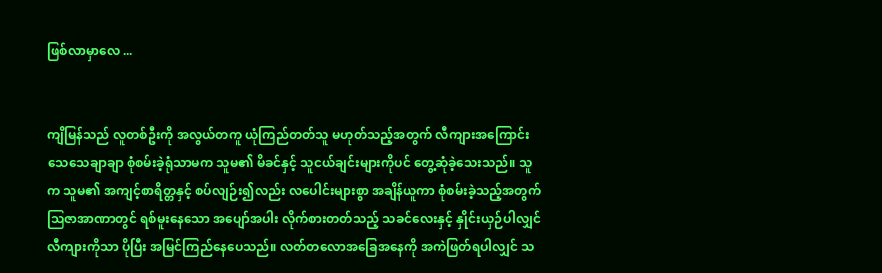ဖြစ်လာမှာလေ ...


ကျိမြန်သည် လူတစ်ဦးကို အလွယ်တကူ ယုံကြည်တတ်သူ မဟုတ်သည့်အတွက် လီကျားအကြောင်း သေသေချာချာ စုံစမ်းခဲ့ရုံသာမက သူမ၏ မိခင်နှင့် သူငယ်ချင်းများကိုပင် တွေ့ဆုံခဲ့သေးသည်။ သူက သူမ၏ အကျင့်စာရိတ္တနှင့် စပ်လျဉ်း၍လည်း လပေါင်းများစွာ အချိန်ယူကာ စုံစမ်းခဲ့သည့်အတွက် ဩဇာအာဏာတွင် ရစ်မူးနေသော အပျော်အပါး လိုက်စားတတ်သည့် သခင်လေးနှင့် နှိုင်းယှဉ်ပါလျှင် လီကျားကိုသာ ပိုပြီး အမြင်ကြည်နေပေသည်။ လတ်တလောအခြေအနေကို အကဲဖြတ်ရပါလျှင် သ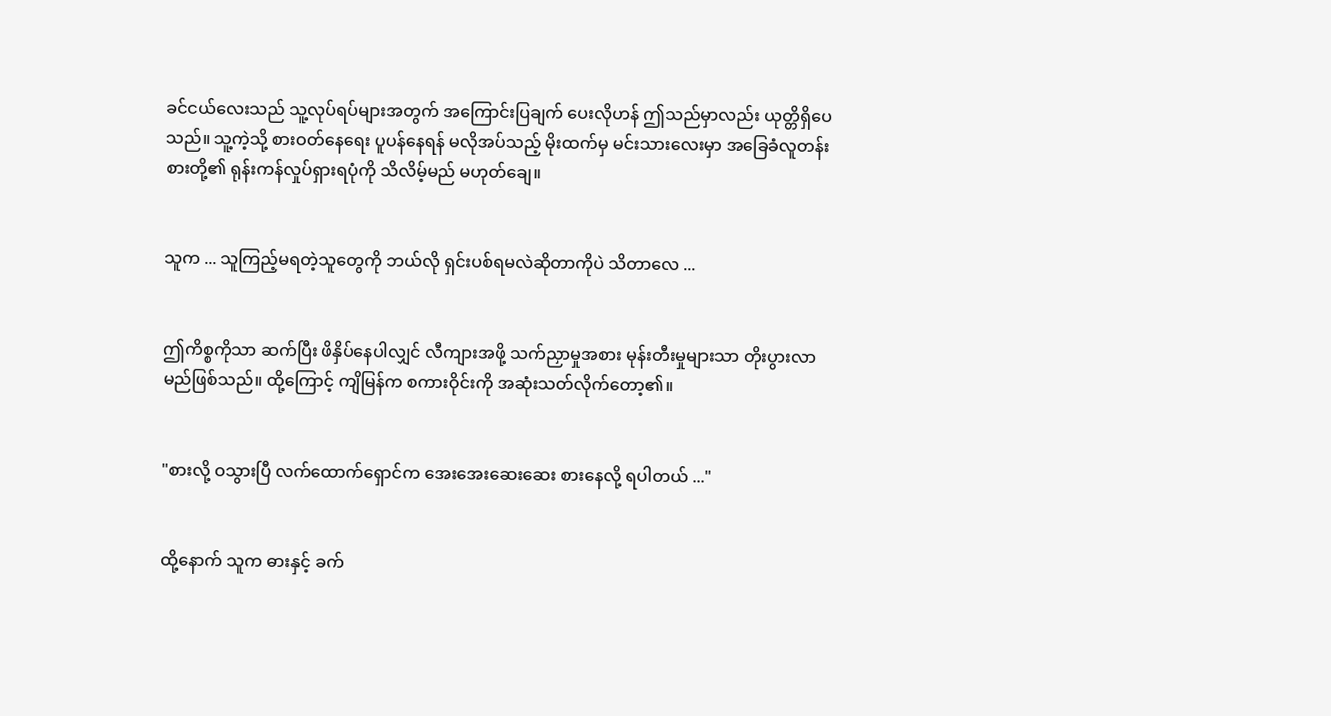ခင်ငယ်လေးသည် သူ့လုပ်ရပ်များအ‌တွက် အကြောင်းပြချက် ပေးလိုဟန် ဤသည်မှာလည်း ယုတ္တိရှိပေသည်။ သူ့ကဲ့သို့ စားဝတ်နေရေး ပူပန်နေရန် မလိုအပ်သည့် မိုးထက်မှ မင်းသားလေးမှာ အခြေခံလူတန်းစားတို့၏ ရုန်းကန်လှုပ်ရှားရပုံကို သိလိမ့်မည် မဟုတ်ချေ။


သူက ... သူကြည့်မရတဲ့သူတွေကို ဘယ်လို ရှင်းပစ်ရမလဲဆိုတာကိုပဲ သိတာလေ ...


ဤကိစ္စကိုသာ ဆက်ပြီး ဖိနှိပ်နေပါလျှင် လီကျားအဖို့ သက်ညှာမှုအစား မုန်းတီးမှုများသာ တိုးပွားလာမည်ဖြစ်သည်။ ထို့ကြောင့် ကျိမြန်က စကားဝိုင်းကို အဆုံးသတ်လိုက်တော့၏။


"စားလို့ ဝသွားပြီ လက်ထောက်ရှောင်က အေးအေးဆေးဆေး စားနေလို့ ရပါတယ် ..."


ထို့နောက် သူက ဓားနှင့် ခက်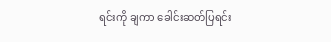ရင်းကို ချကာ ခေါင်းဆတ်ပြရင်း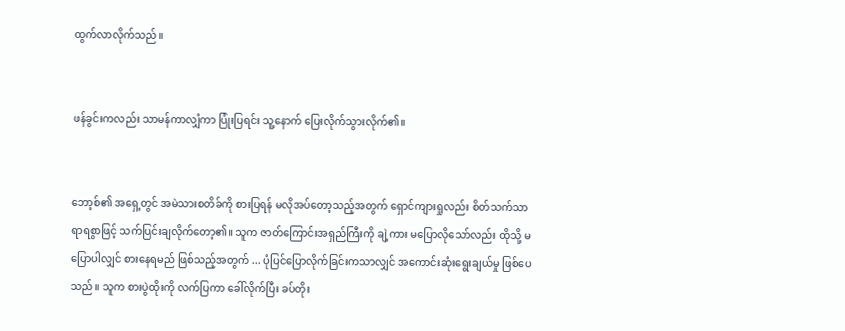ထွက်လာလိုက်သည်။


ဖန်ခွင်းကလည်း သာမန်ကာလျှံကာ ပြုံးပြရင်း သူ့နောက် ပြေးလိုက်သွားလိုက်၏။


ဘော့စ်၏ အရှေ့တွင် အမဲသားစတိခ်ကို စားပြရန် မလိုအပ်တော့သည့်အတွက် ရှောင်ကျားရှုလည်း စိတ်သက်သာရာရစွာဖြင့် သက်ပြင်းချလိုက်တော့၏။ သူက ဇာတ်ကြောင်းအရှည်ကြီးကို ချဲ့ကား မပြောလိုသော်လည်း ထိုသို့ မပြောပါလျှင် စားနေရမည် ဖြစ်သည့်အတွက် ... ပုံပြင်ပြောလိုက်ခြင်းကသာလျှင် အကောင်းဆုံးရွေးချယ်မှု ဖြစ်ပေသည်။ သူက စားပွဲထိုးကို လက်ပြကာ ခေါ်လိုက်ပြီး ခပ်တိုး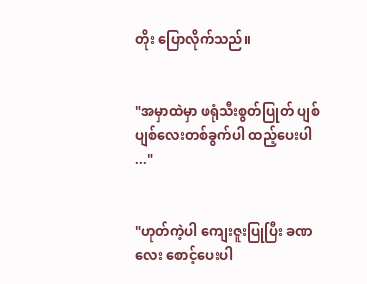တိုး ပြောလိုက်သည်။


"အမှာထဲမှာ ဖရုံသီးစွတ်ပြုတ် ပျစ်ပျစ်လေးတစ်ခွက်ပါ ထည့်ပေးပါ ..."


"ဟုတ်ကဲ့ပါ ကျေးဇူးပြုပြီး ခဏလေး စောင့်ပေးပါ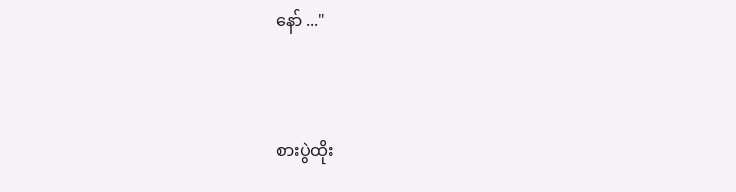နော် ..."


စားပွဲထိုး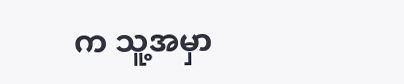က သူ့အမှာ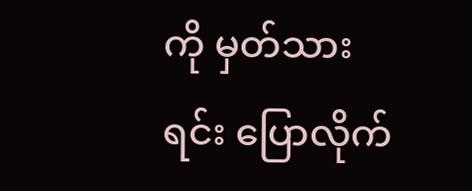ကို မှတ်သားရင်း ပြောလိုက်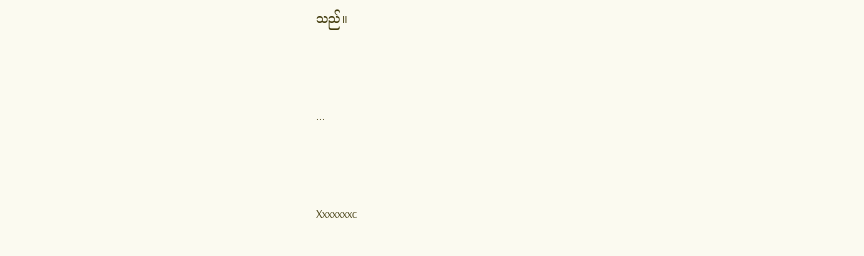သည်။


...


Xxxxxxxc